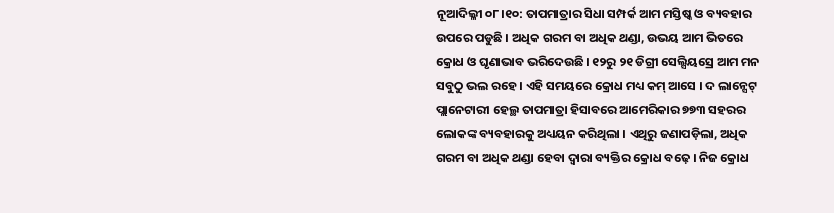ନୂଆଦିଲ୍ଳୀ ୦୮।୧୦: ତାପମାତ୍ରାର ସିଧା ସମ୍ପର୍କ ଆମ ମସ୍ତିଷ୍କ ଓ ବ୍ୟବହାର ଉପରେ ପଡୁଛି । ଅଧିକ ଗରମ ବା ଅଧିକ ଥଣ୍ଡା, ଉଭୟ ଆମ ଭିତରେ କ୍ରୋଧ ଓ ଘୃଣାଭାବ ଭରିଦେଉଛି । ୧୨ରୁ ୨୧ ଡିଗ୍ରୀ ସେଲ୍ସିୟସ୍ରେ ଆମ ମନ ସବୁଠୁ ଭଲ ରହେ । ଏହି ସମୟରେ କ୍ରୋଧ ମଧ୍ୟ କମ୍ ଆସେ । ଦ ଲାନ୍ସେଟ୍ ପ୍ଲାନେଟାରୀ ହେଲ୍ଥ ତାପମାତ୍ରା ହିସାବରେ ଆମେରିକାର ୭୭୩ ସହରର ଲୋକଙ୍କ ବ୍ୟବହାରକୁ ଅଧ୍ୟୟନ କରିଥିଲା । ଏଥିରୁ ଜଣାପଡ଼ିଲା, ଅଧିକ ଗରମ ବା ଅଧିକ ଥଣ୍ଡା ହେବା ଦ୍ୱାରା ବ୍ୟକ୍ତିର କ୍ରୋଧ ବଢ଼େ । ନିଜ କ୍ରୋଧ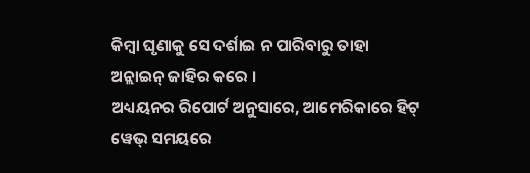କିମ୍ବା ଘୃଣାକୁ ସେ ଦର୍ଶାଇ ନ ପାରିବାରୁ ତାହା ଅନ୍ଲାଇନ୍ ଜାହିର କରେ ।
ଅଧ୍ୟୟନର ରିପୋର୍ଟ ଅନୁସାରେ, ଆମେରିକାରେ ହିଟ୍ ୱେଭ୍ ସମୟରେ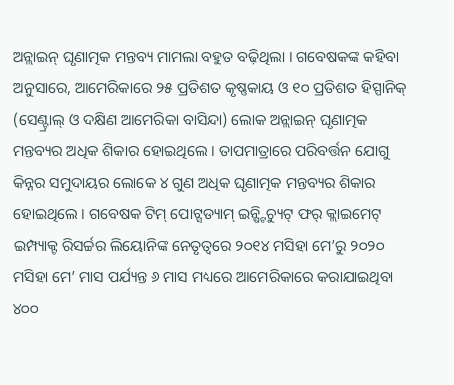ଅନ୍ଲାଇନ୍ ଘୃଣାତ୍ମକ ମନ୍ତବ୍ୟ ମାମଲା ବହୁତ ବଢ଼ିଥିଲା । ଗବେଷକଙ୍କ କହିବା ଅନୁସାରେ, ଆମେରିକାରେ ୨୫ ପ୍ରତିଶତ କୃଷ୍ଣକାୟ ଓ ୧୦ ପ୍ରତିଶତ ହିସ୍ପାନିକ୍ (ସେଣ୍ଟ୍ରାଲ୍ ଓ ଦକ୍ଷିଣ ଆମେରିକା ବାସିନ୍ଦା) ଲୋକ ଅନ୍ଲାଇନ୍ ଘୃଣାତ୍ମକ ମନ୍ତବ୍ୟର ଅଧିକ ଶିକାର ହୋଇଥିଲେ । ତାପମାତ୍ରାରେ ପରିବର୍ତ୍ତନ ଯୋଗୁ କିନ୍ନର ସମୁଦାୟର ଲୋକେ ୪ ଗୁଣ ଅଧିକ ଘୃଣାତ୍ମକ ମନ୍ତବ୍ୟର ଶିକାର ହୋଇଥିଲେ । ଗବେଷକ ଟିମ୍ ପୋଟ୍ସଡ୍ୟାମ୍ ଇନ୍ଷ୍ଟିଚ୍ୟୁଟ୍ ଫର୍ କ୍ଲାଇମେଟ୍ ଇମ୍ପ୍ୟାକ୍ଟ ରିସର୍ଚ୍ଚର ଲିୟୋନିଙ୍କ ନେତୃତ୍ୱରେ ୨୦୧୪ ମସିହା ମେ’ରୁ ୨୦୨୦ ମସିହା ମେ’ ମାସ ପର୍ଯ୍ୟନ୍ତ ୬ ମାସ ମଧ୍ୟରେ ଆମେରିକାରେ କରାଯାଇଥିବା ୪୦୦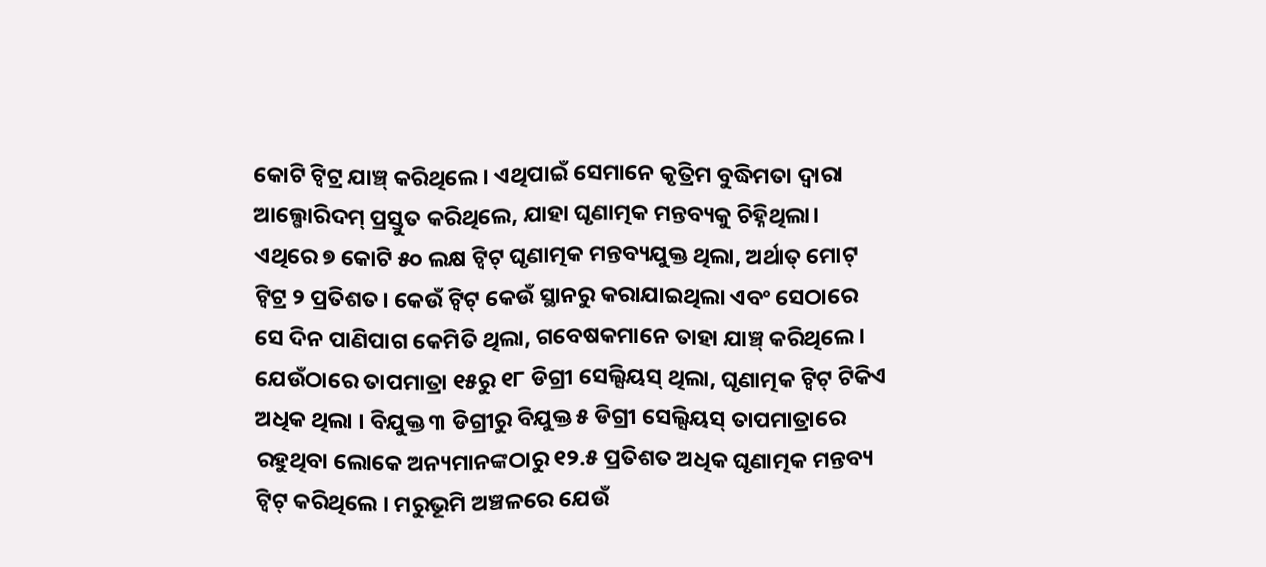କୋଟି ଟ୍ୱିଟ୍ର ଯାଞ୍ଚ୍ କରିଥିଲେ । ଏଥିପାଇଁ ସେମାନେ କୃତ୍ରିମ ବୁଦ୍ଧିମତା ଦ୍ୱାରା ଆଲ୍ଗୋରିଦମ୍ ପ୍ରସ୍ତୁତ କରିଥିଲେ, ଯାହା ଘୃଣାତ୍ମକ ମନ୍ତବ୍ୟକୁ ଚିହ୍ନିଥିଲା।
ଏଥିରେ ୭ କୋଟି ୫୦ ଲକ୍ଷ ଟ୍ୱିଟ୍ ଘୃଣାତ୍ମକ ମନ୍ତବ୍ୟଯୁକ୍ତ ଥିଲା, ଅର୍ଥାତ୍ ମୋଟ୍ ଟ୍ୱିଟ୍ର ୨ ପ୍ରତିଶତ। କେଉଁ ଟ୍ୱିଟ୍ କେଉଁ ସ୍ଥାନରୁ କରାଯାଇଥିଲା ଏବଂ ସେଠାରେ ସେ ଦିନ ପାଣିପାଗ କେମିତି ଥିଲା, ଗବେଷକମାନେ ତାହା ଯାଞ୍ଚ୍ କରିଥିଲେ । ଯେଉଁଠାରେ ତାପମାତ୍ରା ୧୫ରୁ ୧୮ ଡିଗ୍ରୀ ସେଲ୍ସିୟସ୍ ଥିଲା, ଘୃଣାତ୍ମକ ଟ୍ୱିଟ୍ ଟିକିଏ ଅଧିକ ଥିଲା । ବିଯୁକ୍ତ ୩ ଡିଗ୍ରୀରୁ ବିଯୁକ୍ତ ୫ ଡିଗ୍ରୀ ସେଲ୍ସିୟସ୍ ତାପମାତ୍ରାରେ ରହୁଥିବା ଲୋକେ ଅନ୍ୟମାନଙ୍କଠାରୁ ୧୨.୫ ପ୍ରତିଶତ ଅଧିକ ଘୃଣାତ୍ମକ ମନ୍ତବ୍ୟ ଟ୍ୱିଟ୍ କରିଥିଲେ । ମରୁଭୂମି ଅଞ୍ଚଳରେ ଯେଉଁ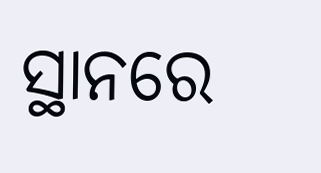ସ୍ଥାନରେ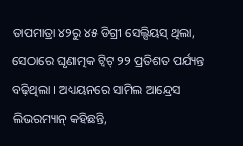ତାପମାତ୍ରା ୪୨ରୁ ୪୫ ଡିଗ୍ରୀ ସେଲ୍ସିୟସ୍ ଥିଲା, ସେଠାରେ ଘୃଣାତ୍ମକ ଟ୍ୱିଟ୍ ୨୨ ପ୍ରତିଶତ ପର୍ଯ୍ୟନ୍ତ ବଢ଼ିଥିଲା । ଅଧ୍ୟୟନରେ ସାମିଲ ଆନ୍ଦ୍ରେସ ଲିଭରମ୍ୟାନ୍ କହିଛନ୍ତି,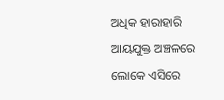ଅଧିକ ହାରାହାରି ଆୟଯୁକ୍ତ ଅଞ୍ଚଳରେ ଲୋକେ ଏସିରେ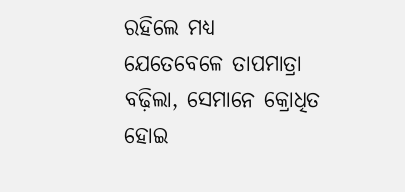ରହିଲେ ମଧ୍ୟ ଯେତେବେଳେ ତାପମାତ୍ରା ବଢ଼ିଲା, ସେମାନେ କ୍ରୋଧିତ ହୋଇ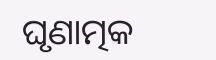ଘୃଣାତ୍ମକ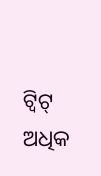ଟ୍ୱିଟ୍ ଅଧିକ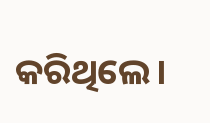କରିଥିଲେ।